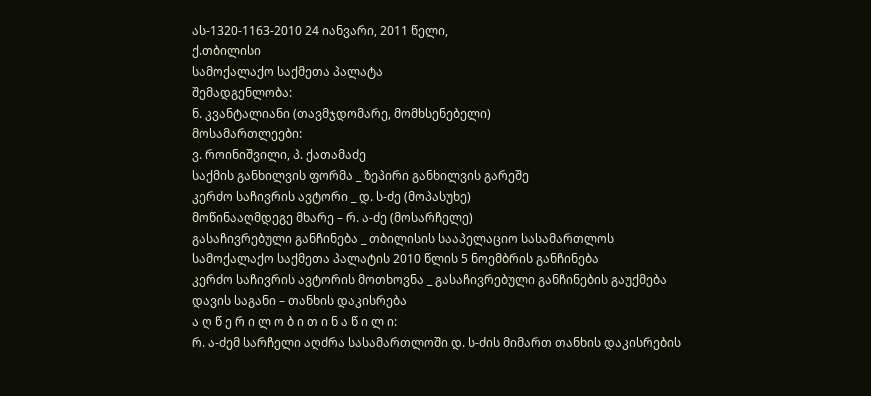ას-1320-1163-2010 24 იანვარი, 2011 წელი,
ქ.თბილისი
სამოქალაქო საქმეთა პალატა
შემადგენლობა:
ნ. კვანტალიანი (თავმჯდომარე, მომხსენებელი)
მოსამართლეები:
ვ. როინიშვილი, პ. ქათამაძე
საქმის განხილვის ფორმა _ ზეპირი განხილვის გარეშე
კერძო საჩივრის ავტორი _ დ. ს-ძე (მოპასუხე)
მოწინააღმდეგე მხარე – რ. ა-ძე (მოსარჩელე)
გასაჩივრებული განჩინება _ თბილისის სააპელაციო სასამართლოს სამოქალაქო საქმეთა პალატის 2010 წლის 5 ნოემბრის განჩინება
კერძო საჩივრის ავტორის მოთხოვნა _ გასაჩივრებული განჩინების გაუქმება
დავის საგანი – თანხის დაკისრება
ა ღ წ ე რ ი ლ ო ბ ი თ ი ნ ა წ ი ლ ი:
რ. ა-ძემ სარჩელი აღძრა სასამართლოში დ. ს-ძის მიმართ თანხის დაკისრების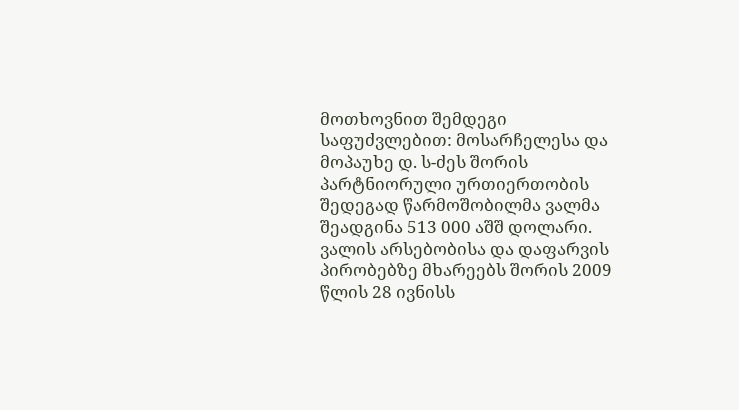მოთხოვნით შემდეგი საფუძვლებით: მოსარჩელესა და მოპაუხე დ. ს-ძეს შორის პარტნიორული ურთიერთობის შედეგად წარმოშობილმა ვალმა შეადგინა 513 000 აშშ დოლარი. ვალის არსებობისა და დაფარვის პირობებზე მხარეებს შორის 2009 წლის 28 ივნისს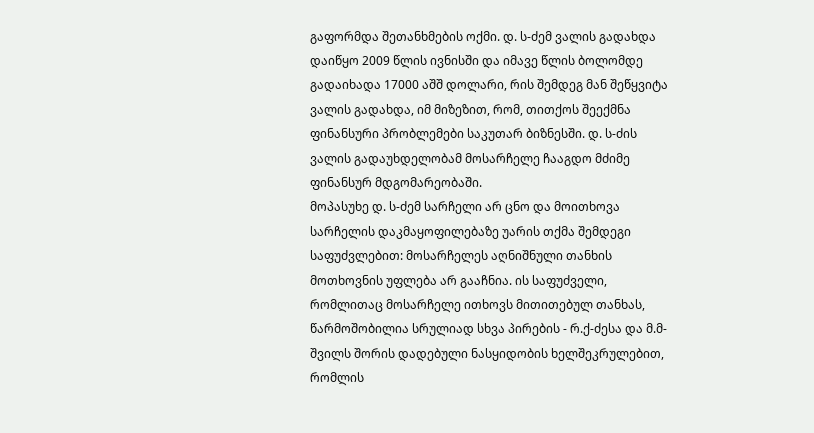გაფორმდა შეთანხმების ოქმი. დ. ს-ძემ ვალის გადახდა დაიწყო 2009 წლის ივნისში და იმავე წლის ბოლომდე გადაიხადა 17000 აშშ დოლარი, რის შემდეგ მან შეწყვიტა ვალის გადახდა, იმ მიზეზით, რომ, თითქოს შეექმნა ფინანსური პრობლემები საკუთარ ბიზნესში. დ. ს-ძის ვალის გადაუხდელობამ მოსარჩელე ჩააგდო მძიმე ფინანსურ მდგომარეობაში.
მოპასუხე დ. ს-ძემ სარჩელი არ ცნო და მოითხოვა სარჩელის დაკმაყოფილებაზე უარის თქმა შემდეგი საფუძვლებით: მოსარჩელეს აღნიშნული თანხის მოთხოვნის უფლება არ გააჩნია. ის საფუძველი, რომლითაც მოსარჩელე ითხოვს მითითებულ თანხას, წარმოშობილია სრულიად სხვა პირების - რ.ქ-ძესა და მ.მ-შვილს შორის დადებული ნასყიდობის ხელშეკრულებით, რომლის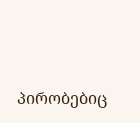პირობებიც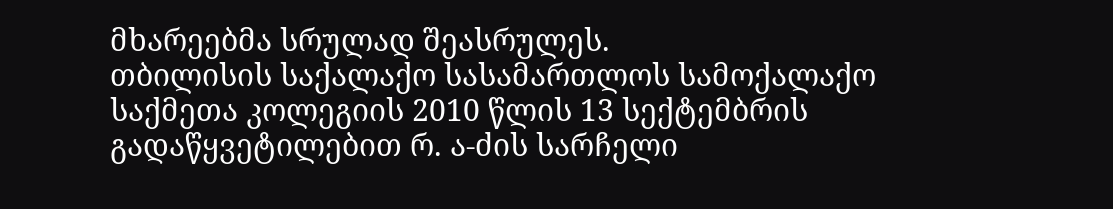მხარეებმა სრულად შეასრულეს.
თბილისის საქალაქო სასამართლოს სამოქალაქო საქმეთა კოლეგიის 2010 წლის 13 სექტემბრის გადაწყვეტილებით რ. ა-ძის სარჩელი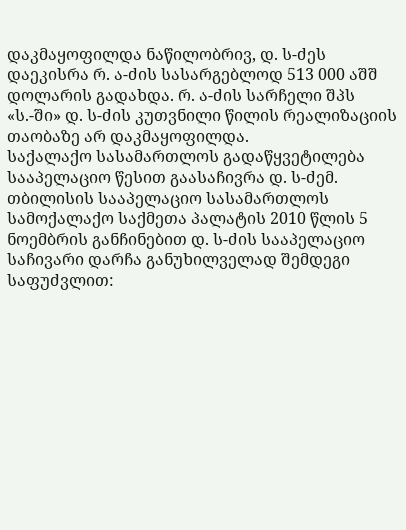დაკმაყოფილდა ნაწილობრივ, დ. ს-ძეს დაეკისრა რ. ა-ძის სასარგებლოდ 513 000 აშშ დოლარის გადახდა. რ. ა-ძის სარჩელი შპს «ს.-ში» დ. ს-ძის კუთვნილი წილის რეალიზაციის თაობაზე არ დაკმაყოფილდა.
საქალაქო სასამართლოს გადაწყვეტილება სააპელაციო წესით გაასაჩივრა დ. ს-ძემ.
თბილისის სააპელაციო სასამართლოს სამოქალაქო საქმეთა პალატის 2010 წლის 5 ნოემბრის განჩინებით დ. ს-ძის სააპელაციო საჩივარი დარჩა განუხილველად შემდეგი საფუძვლით: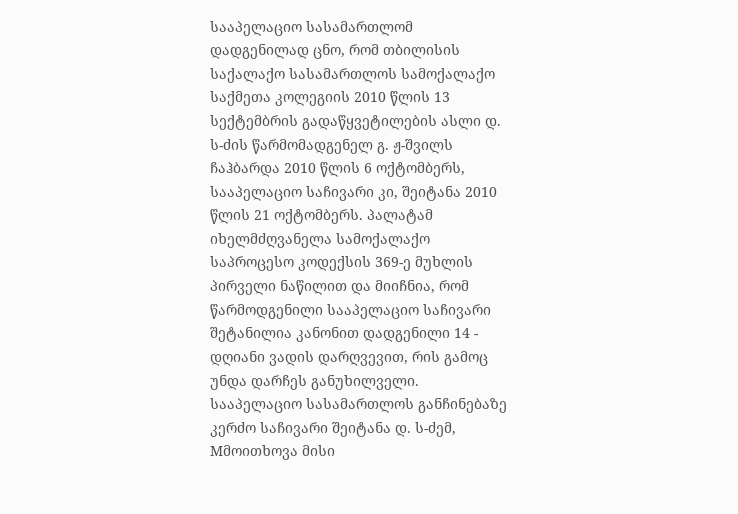სააპელაციო სასამართლომ დადგენილად ცნო, რომ თბილისის საქალაქო სასამართლოს სამოქალაქო საქმეთა კოლეგიის 2010 წლის 13 სექტემბრის გადაწყვეტილების ასლი დ. ს-ძის წარმომადგენელ გ. ჟ-შვილს ჩაჰბარდა 2010 წლის 6 ოქტომბერს, სააპელაციო საჩივარი კი, შეიტანა 2010 წლის 21 ოქტომბერს. პალატამ იხელმძღვანელა სამოქალაქო საპროცესო კოდექსის 369-ე მუხლის პირველი ნაწილით და მიიჩნია, რომ წარმოდგენილი სააპელაციო საჩივარი შეტანილია კანონით დადგენილი 14 - დღიანი ვადის დარღვევით, რის გამოც უნდა დარჩეს განუხილველი.
სააპელაციო სასამართლოს განჩინებაზე კერძო საჩივარი შეიტანა დ. ს-ძემ, Mმოითხოვა მისი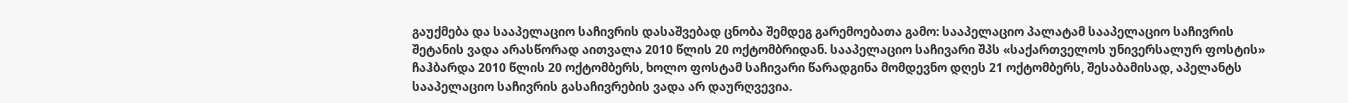გაუქმება და სააპელაციო საჩივრის დასაშვებად ცნობა შემდეგ გარემოებათა გამო: სააპელაციო პალატამ სააპელაციო საჩივრის შეტანის ვადა არასწორად აითვალა 2010 წლის 20 ოქტომბრიდან. სააპელაციო საჩივარი შპს «საქართველოს უნივერსალურ ფოსტის» ჩაჰბარდა 2010 წლის 20 ოქტომბერს, ხოლო ფოსტამ საჩივარი წარადგინა მომდევნო დღეს 21 ოქტომბერს, შესაბამისად, აპელანტს სააპელაციო საჩივრის გასაჩივრების ვადა არ დაურღვევია.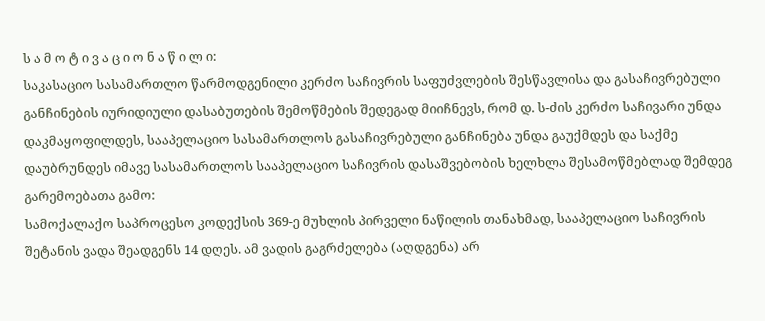ს ა მ ო ტ ი ვ ა ც ი ო ნ ა წ ი ლ ი:
საკასაციო სასამართლო წარმოდგენილი კერძო საჩივრის საფუძვლების შესწავლისა და გასაჩივრებული განჩინების იურიდიული დასაბუთების შემოწმების შედეგად მიიჩნევს, რომ დ. ს-ძის კერძო საჩივარი უნდა დაკმაყოფილდეს, სააპელაციო სასამართლოს გასაჩივრებული განჩინება უნდა გაუქმდეს და საქმე დაუბრუნდეს იმავე სასამართლოს სააპელაციო საჩივრის დასაშვებობის ხელხლა შესამოწმებლად შემდეგ გარემოებათა გამო:
სამოქალაქო საპროცესო კოდექსის 369-ე მუხლის პირველი ნაწილის თანახმად, სააპელაციო საჩივრის შეტანის ვადა შეადგენს 14 დღეს. ამ ვადის გაგრძელება (აღდგენა) არ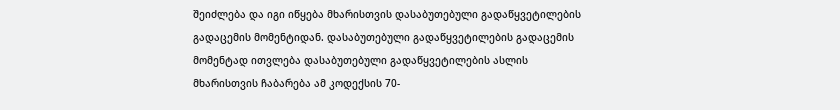შეიძლება და იგი იწყება მხარისთვის დასაბუთებული გადაწყვეტილების გადაცემის მომენტიდან. დასაბუთებული გადაწყვეტილების გადაცემის მომენტად ითვლება დასაბუთებული გადაწყვეტილების ასლის მხარისთვის ჩაბარება ამ კოდექსის 70-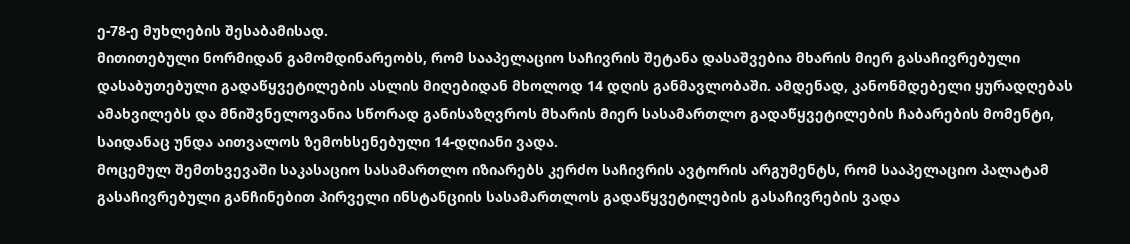ე-78-ე მუხლების შესაბამისად.
მითითებული ნორმიდან გამომდინარეობს, რომ სააპელაციო საჩივრის შეტანა დასაშვებია მხარის მიერ გასაჩივრებული დასაბუთებული გადაწყვეტილების ასლის მიღებიდან მხოლოდ 14 დღის განმავლობაში. ამდენად, კანონმდებელი ყურადღებას ამახვილებს და მნიშვნელოვანია სწორად განისაზღვროს მხარის მიერ სასამართლო გადაწყვეტილების ჩაბარების მომენტი, საიდანაც უნდა აითვალოს ზემოხსენებული 14-დღიანი ვადა.
მოცემულ შემთხვევაში საკასაციო სასამართლო იზიარებს კერძო საჩივრის ავტორის არგუმენტს, რომ სააპელაციო პალატამ გასაჩივრებული განჩინებით პირველი ინსტანციის სასამართლოს გადაწყვეტილების გასაჩივრების ვადა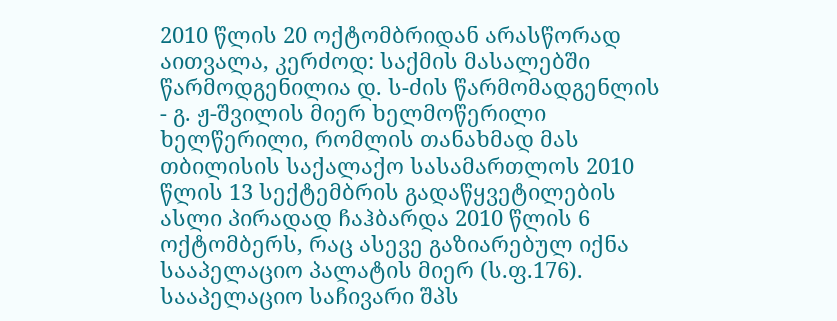2010 წლის 20 ოქტომბრიდან არასწორად აითვალა, კერძოდ: საქმის მასალებში წარმოდგენილია დ. ს-ძის წარმომადგენლის - გ. ჟ-შვილის მიერ ხელმოწერილი ხელწერილი, რომლის თანახმად მას თბილისის საქალაქო სასამართლოს 2010 წლის 13 სექტემბრის გადაწყვეტილების ასლი პირადად ჩაჰბარდა 2010 წლის 6 ოქტომბერს, რაც ასევე გაზიარებულ იქნა სააპელაციო პალატის მიერ (ს.ფ.176). სააპელაციო საჩივარი შპს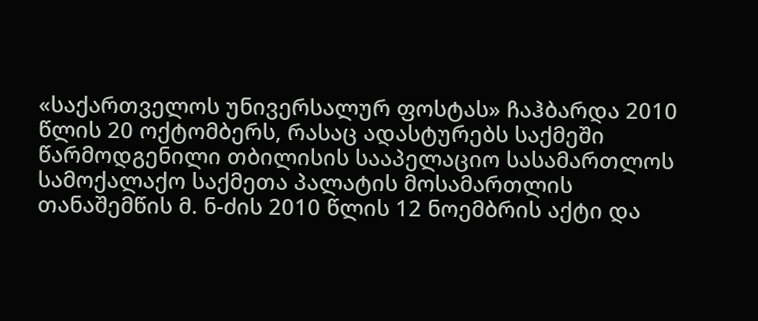«საქართველოს უნივერსალურ ფოსტას» ჩაჰბარდა 2010 წლის 20 ოქტომბერს, რასაც ადასტურებს საქმეში წარმოდგენილი თბილისის სააპელაციო სასამართლოს სამოქალაქო საქმეთა პალატის მოსამართლის თანაშემწის მ. ნ-ძის 2010 წლის 12 ნოემბრის აქტი და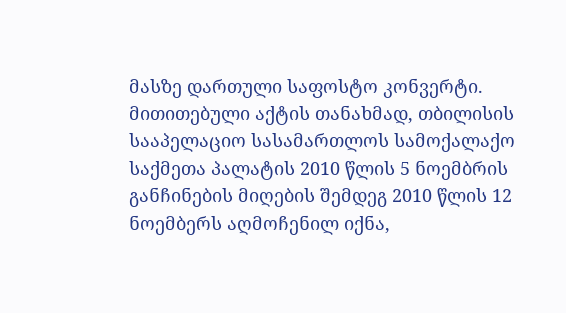მასზე დართული საფოსტო კონვერტი. მითითებული აქტის თანახმად, თბილისის სააპელაციო სასამართლოს სამოქალაქო საქმეთა პალატის 2010 წლის 5 ნოემბრის განჩინების მიღების შემდეგ 2010 წლის 12 ნოემბერს აღმოჩენილ იქნა,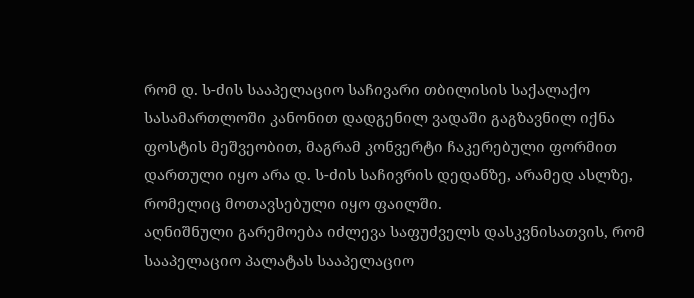რომ დ. ს-ძის სააპელაციო საჩივარი თბილისის საქალაქო სასამართლოში კანონით დადგენილ ვადაში გაგზავნილ იქნა ფოსტის მეშვეობით, მაგრამ კონვერტი ჩაკერებული ფორმით დართული იყო არა დ. ს-ძის საჩივრის დედანზე, არამედ ასლზე, რომელიც მოთავსებული იყო ფაილში.
აღნიშნული გარემოება იძლევა საფუძველს დასკვნისათვის, რომ სააპელაციო პალატას სააპელაციო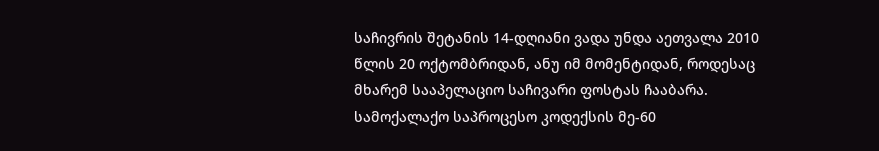საჩივრის შეტანის 14-დღიანი ვადა უნდა აეთვალა 2010 წლის 20 ოქტომბრიდან, ანუ იმ მომენტიდან, როდესაც მხარემ სააპელაციო საჩივარი ფოსტას ჩააბარა. სამოქალაქო საპროცესო კოდექსის მე-60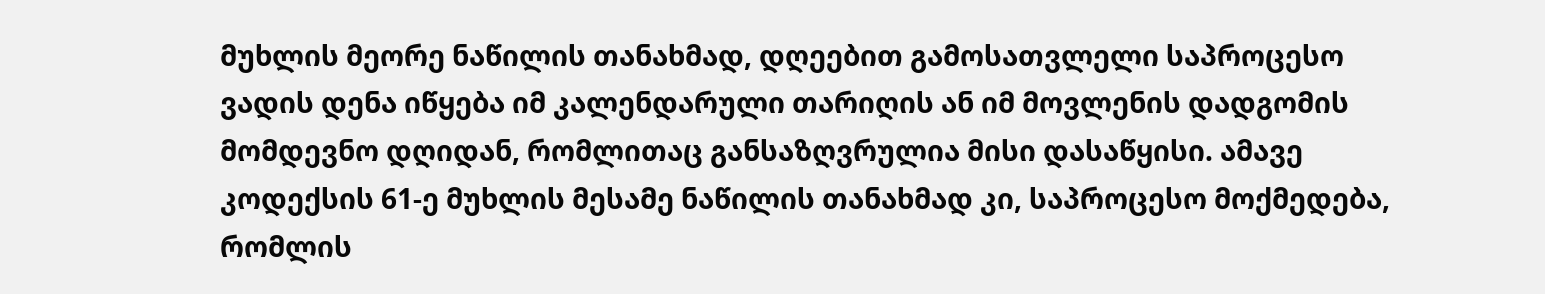მუხლის მეორე ნაწილის თანახმად, დღეებით გამოსათვლელი საპროცესო ვადის დენა იწყება იმ კალენდარული თარიღის ან იმ მოვლენის დადგომის მომდევნო დღიდან, რომლითაც განსაზღვრულია მისი დასაწყისი. ამავე კოდექსის 61-ე მუხლის მესამე ნაწილის თანახმად კი, საპროცესო მოქმედება, რომლის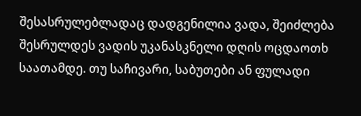შესასრულებლადაც დადგენილია ვადა, შეიძლება შესრულდეს ვადის უკანასკნელი დღის ოცდაოთხ საათამდე. თუ საჩივარი, საბუთები ან ფულადი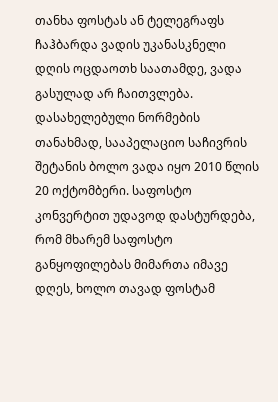თანხა ფოსტას ან ტელეგრაფს ჩაჰბარდა ვადის უკანასკნელი დღის ოცდაოთხ საათამდე, ვადა გასულად არ ჩაითვლება. დასახელებული ნორმების თანახმად, სააპელაციო საჩივრის შეტანის ბოლო ვადა იყო 2010 წლის 20 ოქტომბერი. საფოსტო კონვერტით უდავოდ დასტურდება, რომ მხარემ საფოსტო განყოფილებას მიმართა იმავე დღეს, ხოლო თავად ფოსტამ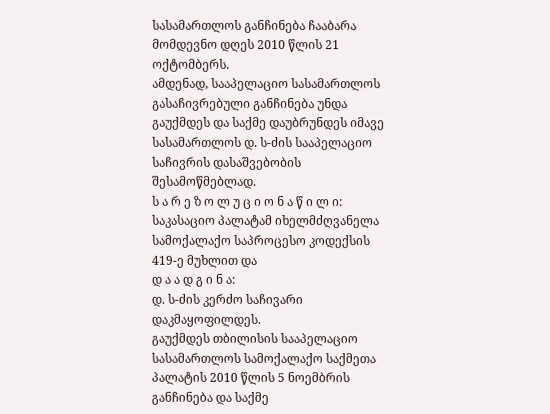სასამართლოს განჩინება ჩააბარა მომდევნო დღეს 2010 წლის 21 ოქტომბერს.
ამდენად, სააპელაციო სასამართლოს გასაჩივრებული განჩინება უნდა გაუქმდეს და საქმე დაუბრუნდეს იმავე სასამართლოს დ. ს-ძის სააპელაციო საჩივრის დასაშვებობის შესამოწმებლად.
ს ა რ ე ზ ო ლ უ ც ი ო ნ ა წ ი ლ ი:
საკასაციო პალატამ იხელმძღვანელა სამოქალაქო საპროცესო კოდექსის 419-ე მუხლით და
დ ა ა დ გ ი ნ ა:
დ. ს-ძის კერძო საჩივარი დაკმაყოფილდეს.
გაუქმდეს თბილისის სააპელაციო სასამართლოს სამოქალაქო საქმეთა პალატის 2010 წლის 5 ნოემბრის განჩინება და საქმე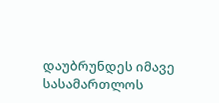დაუბრუნდეს იმავე სასამართლოს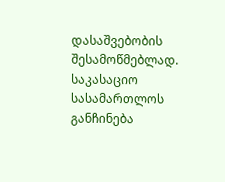დასაშვებობის შესამოწმებლად.
საკასაციო სასამართლოს განჩინება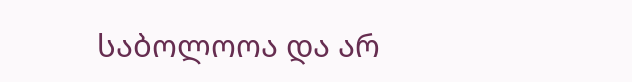საბოლოოა და არ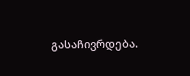გასაჩივრდება.